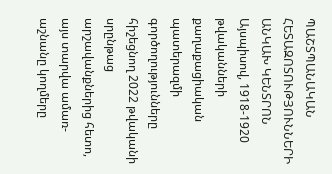ՊԱՇՏՊԱՆԱԿԱՆ ՀԵՏԱԶՈՏՈՒԹՅՈՒՆՆԵՐԻ ԱՆԿԱԽ ԿԵՆՏՐՈՆ
Այսպիսով, 1918-1920 թվականների քաղաքացիական պատերազմի գործողությունները հիշեցնող 2022 թվականի սրընթաց արշավանքներից հետո, այս տարվա ամառ-աշնանը կողմերը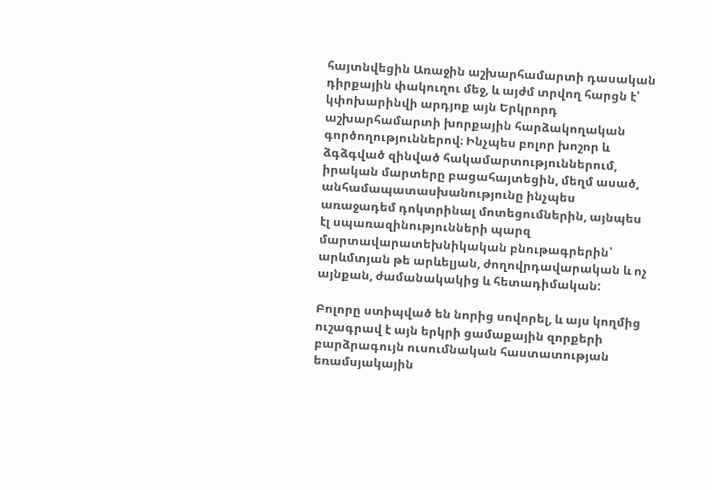հայտնվեցին Առաջին աշխարհամարտի դասական դիրքային փակուղու մեջ, և այժմ տրվող հարցն է՝ կփոխարինվի արդյոք այն Երկրորդ աշխարհամարտի խորքային հարձակողական գործողություններով։ Ինչպես բոլոր խոշոր և ձգձգված զինված հակամարտություններում, իրական մարտերը բացահայտեցին, մեղմ ասած, անհամապատասխանությունը ինչպես առաջադեմ դոկտրինալ մոտեցումներին, այնպես էլ սպառազինությունների պարզ մարտավարատեխնիկական բնութագրերին՝ արևմտյան թե արևելյան, ժողովրդավարական և ոչ այնքան, ժամանակակից և հետադիմական:

Բոլորը ստիպված են նորից սովորել, և այս կողմից ուշագրավ է այն երկրի ցամաքային զորքերի բարձրագույն ուսումնական հաստատության եռամսյակային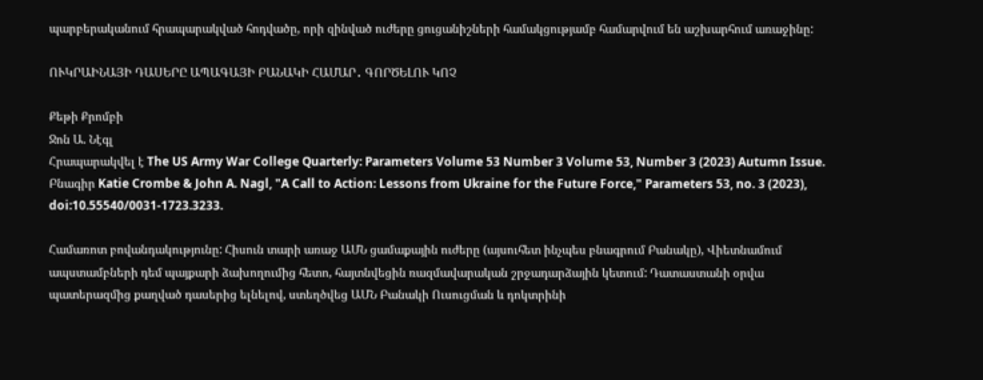պարբերականում հրապարակված հոդվածը, որի զինված ուժերը ցուցանիշների համակցությամբ համարվում են աշխարհում առաջինը:

ՈՒԿՐԱԻՆԱՅԻ ԴԱՍԵՐԸ ԱՊԱԳԱՅԻ ԲԱՆԱԿԻ ՀԱՄԱՐ․ ԳՈՐԾԵԼՈՒ ԿՈՉ

Քեթի Քրոմբի
Ջոն Ա. Նէգլ
Հրապարակվել է The US Army War College Quarterly: Parameters Volume 53 Number 3 Volume 53, Number 3 (2023) Autumn Issue.
Բնագիր Katie Crombe & John A. Nagl, "A Call to Action: Lessons from Ukraine for the Future Force," Parameters 53, no. 3 (2023), doi:10.55540/0031-1723.3233.

Համառոտ բովանդակությունը: Հիսուն տարի առաջ ԱՄՆ ցամաքային ուժերը (այսուհետ ինչպես բնագրում Բանակը), Վիետնամում ապստամբների դեմ պայքարի ձախողումից հետո, հայտնվեցին ռազմավարական շրջադարձային կետում: Դատաստանի օրվա պատերազմից քաղված դասերից ելնելով, ստեղծվեց ԱՄՆ Բանակի Ուսուցման և դոկտրինի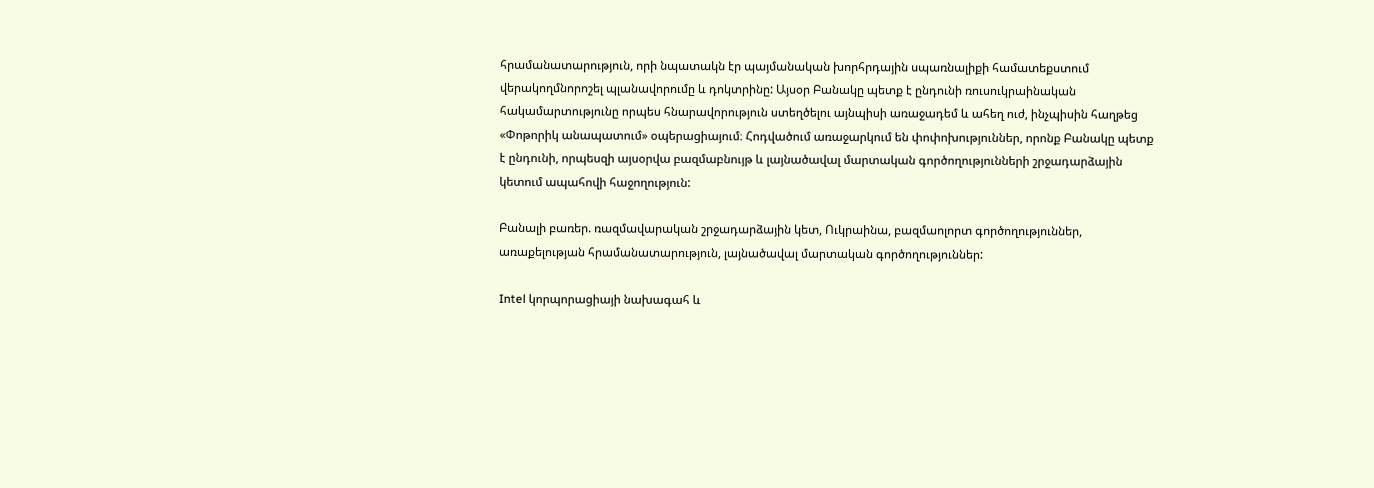հրամանատարություն, որի նպատակն էր պայմանական խորհրդային սպառնալիքի համատեքստում վերակողմնորոշել պլանավորումը և դոկտրինը: Այսօր Բանակը պետք է ընդունի ռուսուկրաինական հակամարտությունը որպես հնարավորություն ստեղծելու այնպիսի առաջադեմ և ահեղ ուժ, ինչպիսին հաղթեց «Փոթորիկ անապատում» օպերացիայում։ Հոդվածում առաջարկում են փոփոխություններ, որոնք Բանակը պետք է ընդունի, որպեսզի այսօրվա բազմաբնույթ և լայնածավալ մարտական գործողությունների շրջադարձային կետում ապահովի հաջողություն:

Բանալի բառեր. ռազմավարական շրջադարձային կետ, Ուկրաինա, բազմաոլորտ գործողություններ, առաքելության հրամանատարություն, լայնածավալ մարտական գործողություններ:

Intel կորպորացիայի նախագահ և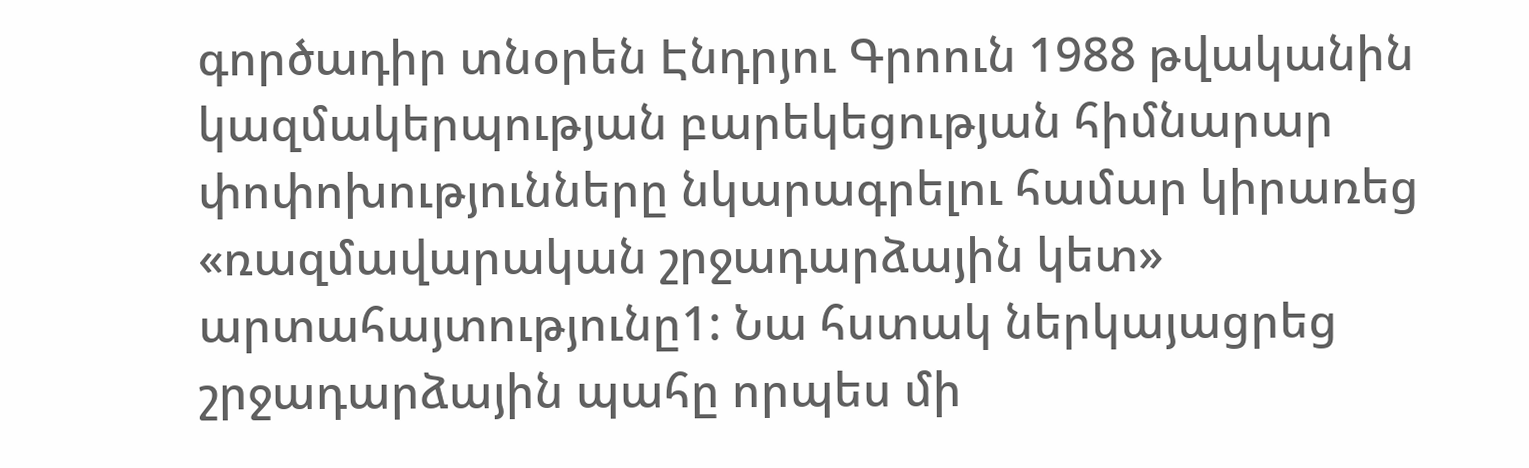գործադիր տնօրեն Էնդրյու Գրոուն 1988 թվականին կազմակերպության բարեկեցության հիմնարար փոփոխությունները նկարագրելու համար կիրառեց «ռազմավարական շրջադարձային կետ» արտահայտությունը1: Նա հստակ ներկայացրեց շրջադարձային պահը որպես մի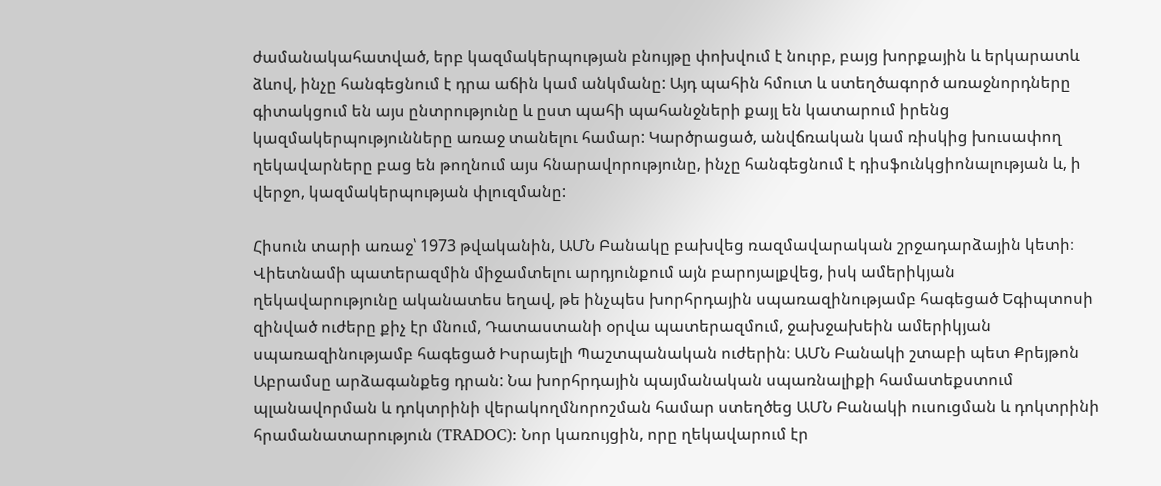ժամանակահատված, երբ կազմակերպության բնույթը փոխվում է նուրբ, բայց խորքային և երկարատև ձևով, ինչը հանգեցնում է դրա աճին կամ անկմանը: Այդ պահին հմուտ և ստեղծագործ առաջնորդները գիտակցում են այս ընտրությունը և ըստ պահի պահանջների քայլ են կատարում իրենց կազմակերպությունները առաջ տանելու համար: Կարծրացած, անվճռական կամ ռիսկից խուսափող ղեկավարները բաց են թողնում այս հնարավորությունը, ինչը հանգեցնում է դիսֆունկցիոնալության և, ի վերջո, կազմակերպության փլուզմանը:

Հիսուն տարի առաջ՝ 1973 թվականին, ԱՄՆ Բանակը բախվեց ռազմավարական շրջադարձային կետի։ Վիետնամի պատերազմին միջամտելու արդյունքում այն բարոյալքվեց, իսկ ամերիկյան ղեկավարությունը ականատես եղավ, թե ինչպես խորհրդային սպառազինությամբ հագեցած Եգիպտոսի զինված ուժերը քիչ էր մնում, Դատաստանի օրվա պատերազմում, ջախջախեին ամերիկյան սպառազինությամբ հագեցած Իսրայելի Պաշտպանական ուժերին։ ԱՄՆ Բանակի շտաբի պետ Քրեյթոն Աբրամսը արձագանքեց դրան: Նա խորհրդային պայմանական սպառնալիքի համատեքստում պլանավորման և դոկտրինի վերակողմնորոշման համար ստեղծեց ԱՄՆ Բանակի ուսուցման և դոկտրինի հրամանատարություն (TRADOC): Նոր կառույցին, որը ղեկավարում էր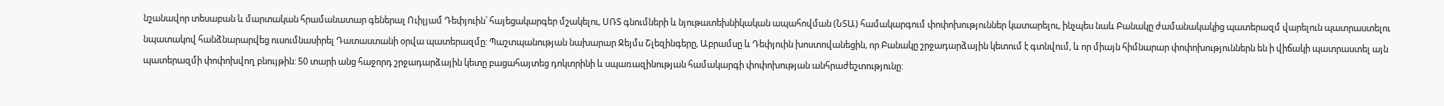նշանավոր տեսաբան և մարտական հրամանատար գեներալ Ուիլյամ Դեփյուին՝ հայեցակարգեր մշակելու, ՍՌՏ գնումների և նյութատեխնիկական ապահովման (ՆՏԱ) համակարգում փոփոխություններ կատարելու, ինչպես նաև Բանակը ժամանակակից պատերազմ վարելուն պատրաստելու նպատակով հանձնարարվեց ուսումնասիրել Դատաստանի օրվա պատերազմը: Պաշտպանության նախարար Ջեյմս Շլեզինգերը, Աբրամսը և Դեփյուին խոստովանեցին, որ Բանակը շրջադարձային կետում է գտնվում, և որ միայն հիմնարար փոփոխություններն են ի վիճակի պատրաստել այն պատերազմի փոփոխվող բնույթին: 50 տարի անց հաջորդ շրջադարձային կետը բացահայտեց դոկտրինի և սպառազինության համակարգի փոփոխության անհրաժեշտությունը: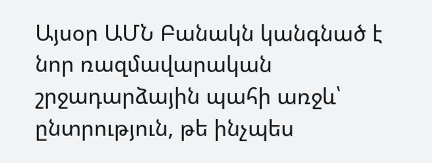Այսօր ԱՄՆ Բանակն կանգնած է նոր ռազմավարական շրջադարձային պահի առջև՝ ընտրություն, թե ինչպես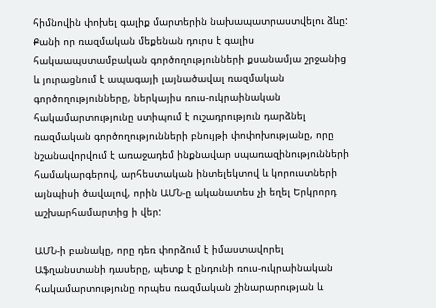հիմնովին փոխել գալիք մարտերին նախապատրաստվելու ձևը: Քանի որ ռազմական մեքենան դուրս է գալիս հակաապստամբական գործողությունների քսանամյա շրջանից և յուրացնում է ապագայի լայնածավալ ռազմական գործողությունները, ներկայիս ռուս-ուկրաինական հակամարտությունը ստիպում է ուշադրություն դարձնել ռազմական գործողությունների բնույթի փոփոխությանը, որը նշանավորվում է առաջադեմ ինքնավար սպառազինությունների համակարգերով, արհեստական ինտելեկտով և կորուստների այնպիսի ծավալով, որին ԱՄՆ-ը ականատես չի եղել Երկրորդ աշխարհամարտից ի վեր:

ԱՄՆ-ի բանակը, որը դեռ փորձում է իմաստավորել Աֆղանստանի դասերը, պետք է ընդունի ռուս-ուկրաինական հակամարտությունը որպես ռազմական շինարարության և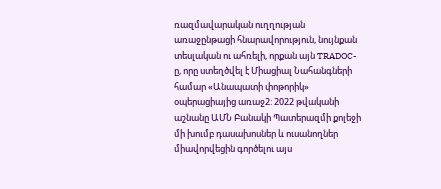ռազմավարական ուղղության առաջընթացի հնարավորություն, նույնքան տեսլական ու ահռելի, որքան այն TRADOC-ը, որը ստեղծվել է Միացիալ Նահանգների համար «Անապատի փոթորիկ» օպերացիայից առաջ2: 2022 թվականի աշնանը ԱՄՆ Բանակի Պատերազմի քոլեջի մի խումբ դասախոսներ և ուսանողներ միավորվեցին գործելու այս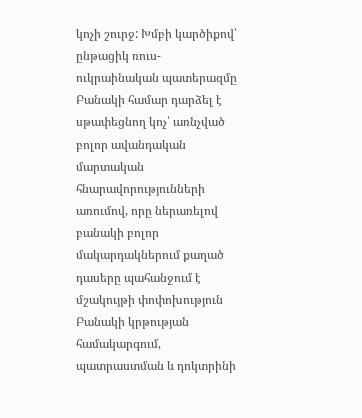կոչի շուրջ: Խմբի կարծիքով՝ ընթացիկ ռուս-ուկրաինական պատերազմը Բանակի համար դարձել է սթափեցնող կոչ՝ առնչված բոլոր ավանդական մարտական հնարավորությունների առումով, որը ներառելով բանակի բոլոր մակարդակներում քաղած դասերը պահանջում է մշակույթի փոփոխություն Բանակի կրթության համակարգում, պատրաստման և դոկտրինի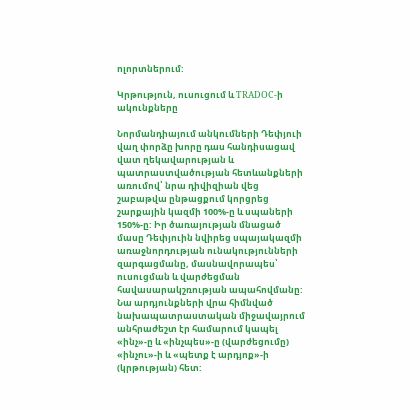ոլորտներում:

Կրթություն, ուսուցում և TRADOC-ի ակունքները

Նորմանդիայում անկումների Դեփյուի վաղ փորձը խորը դաս հանդիսացավ վատ ղեկավարության և պատրաստվածության հետևանքների առումով՝ նրա դիվիզիան վեց շաբաթվա ընթացքում կորցրեց շարքային կազմի 100%-ը և սպաների 150%-ը: Իր ծառայության մնացած մասը Դեփյուին նվիրեց սպայակազմի առաջնորդության ունակությունների զարգացմանը, մասնավորապես՝ ուսուցման և վարժեցման հավասարակշռության ապահովմանը: Նա արդյունքների վրա հիմնված նախապատրաստական միջավայրում անհրաժեշտ էր համարում կապել «ինչ»-ը և «ինչպես»-ը (վարժեցումը) «ինչու»-ի և «պետք է արդյոք»-ի (կրթության) հետ: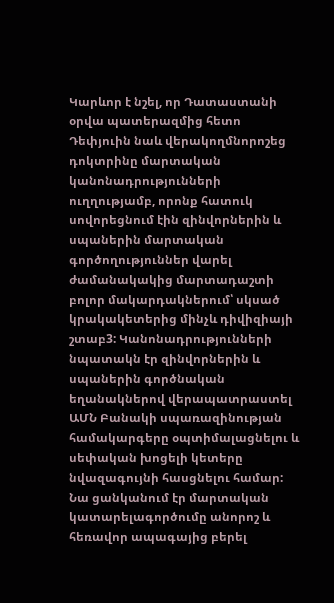Կարևոր է նշել, որ Դատաստանի օրվա պատերազմից հետո Դեփյուին նաև վերակողմնորոշեց դոկտրինը մարտական կանոնադրությունների ուղղությամբ, որոնք հատուկ սովորեցնում էին զինվորներին և սպաներին մարտական գործողություններ վարել ժամանակակից մարտադաշտի բոլոր մակարդակներում՝ սկսած կրակակետերից մինչև դիվիզիայի շտաբ3: Կանոնադրությունների նպատակն էր զինվորներին և սպաներին գործնական եղանակներով վերապատրաստել ԱՄՆ Բանակի սպառազինության համակարգերը օպտիմալացնելու և սեփական խոցելի կետերը նվազագույնի հասցնելու համար: Նա ցանկանում էր մարտական կատարելագործումը անորոշ և հեռավոր ապագայից բերել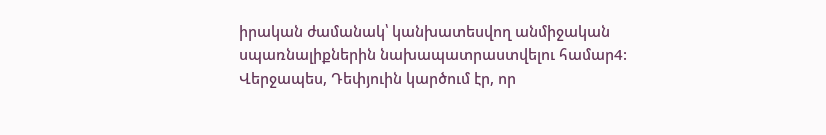իրական ժամանակ՝ կանխատեսվող անմիջական սպառնալիքներին նախապատրաստվելու համար4: Վերջապես, Դեփյուին կարծում էր, որ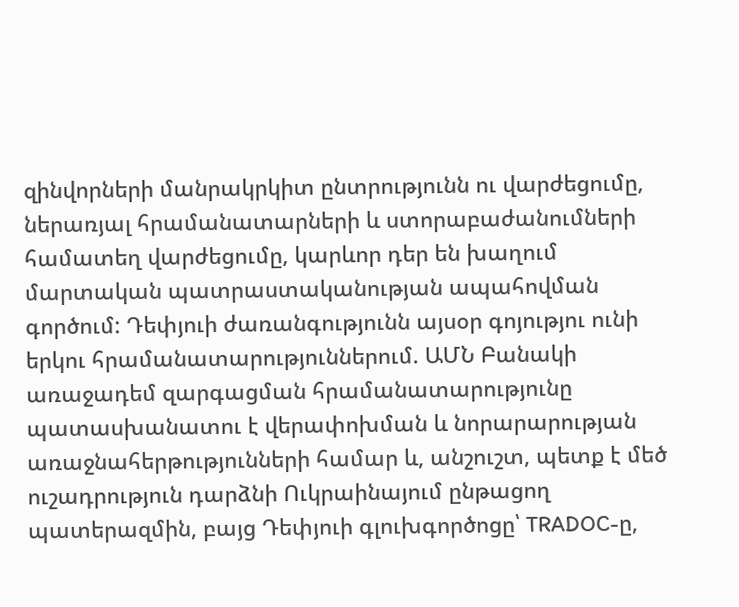զինվորների մանրակրկիտ ընտրությունն ու վարժեցումը, ներառյալ հրամանատարների և ստորաբաժանումների համատեղ վարժեցումը, կարևոր դեր են խաղում մարտական պատրաստականության ապահովման գործում: Դեփյուի ժառանգությունն այսօր գոյությու ունի երկու հրամանատարություններում. ԱՄՆ Բանակի առաջադեմ զարգացման հրամանատարությունը պատասխանատու է վերափոխման և նորարարության առաջնահերթությունների համար և, անշուշտ, պետք է մեծ ուշադրություն դարձնի Ուկրաինայում ընթացող պատերազմին, բայց Դեփյուի գլուխգործոցը՝ TRADOC-ը,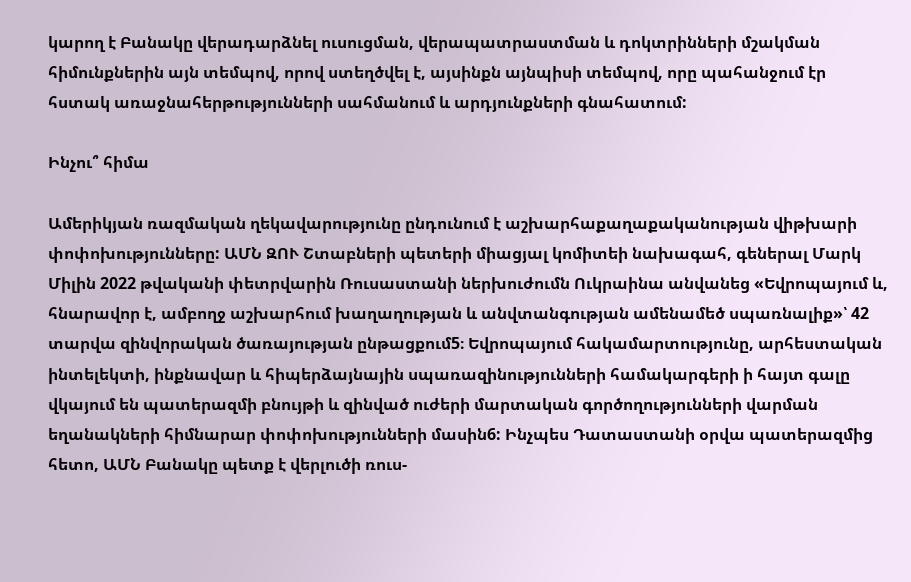կարող է Բանակը վերադարձնել ուսուցման, վերապատրաստման և դոկտրինների մշակման հիմունքներին այն տեմպով, որով ստեղծվել է, այսինքն այնպիսի տեմպով, որը պահանջում էր հստակ առաջնահերթությունների սահմանում և արդյունքների գնահատում:

Ինչու՞ հիմա

Ամերիկյան ռազմական ղեկավարությունը ընդունում է աշխարհաքաղաքականության վիթխարի փոփոխությունները: ԱՄՆ ԶՈՒ Շտաբների պետերի միացյալ կոմիտեի նախագահ, գեներալ Մարկ Միլին 2022 թվականի փետրվարին Ռուսաստանի ներխուժումն Ուկրաինա անվանեց «Եվրոպայում և, հնարավոր է, ամբողջ աշխարհում խաղաղության և անվտանգության ամենամեծ սպառնալիք»՝ 42 տարվա զինվորական ծառայության ընթացքում5։ Եվրոպայում հակամարտությունը, արհեստական ինտելեկտի, ինքնավար և հիպերձայնային սպառազինությունների համակարգերի ի հայտ գալը վկայում են պատերազմի բնույթի և զինված ուժերի մարտական գործողությունների վարման եղանակների հիմնարար փոփոխությունների մասին6: Ինչպես Դատաստանի օրվա պատերազմից հետո, ԱՄՆ Բանակը պետք է վերլուծի ռուս-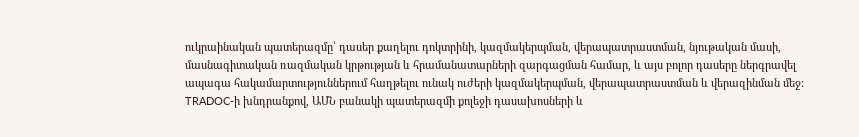ուկրաինական պատերազմը՝ դասեր քաղելու դոկտրինի, կազմակերպման, վերապատրաստման, նյութական մասի, մասնագիտական ռազմական կրթության և հրամանատարների զարգացման համար, և այս բոլոր դասերը ներգրավել ապագա հակամարտություններում հաղթելու ունակ ուժերի կազմակերպման, վերապատրաստման և վերազինման մեջ: TRADOC-ի խնդրանքով, ԱՄՆ բանակի պատերազմի քոլեջի դասախոսների և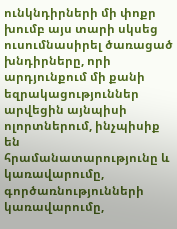ունկնդիրների մի փոքր խումբ այս տարի սկսեց ուսումնասիրել ծառացած խնդիրները, որի արդյունքում մի քանի եզրակացություններ արվեցին այնպիսի ոլորտներում, ինչպիսիք են հրամանատարությունը և կառավարումը, գործառնությունների կառավարումը,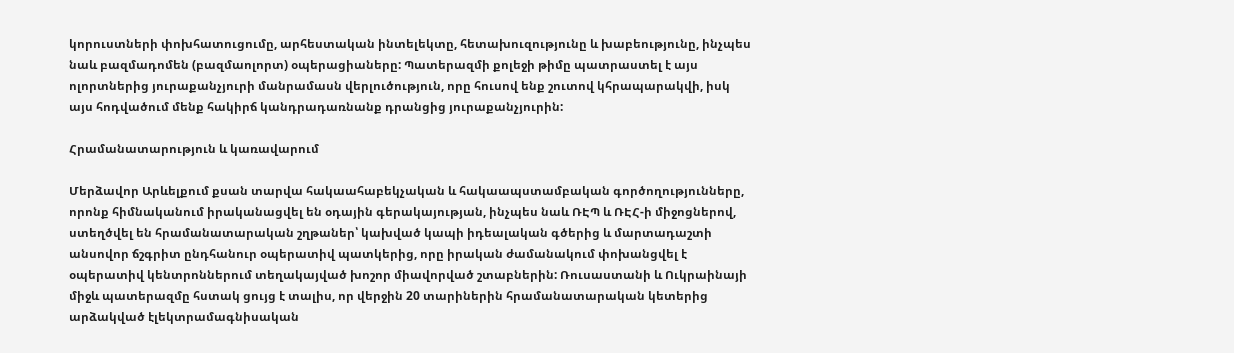կորուստների փոխհատուցումը, արհեստական ինտելեկտը, հետախուզությունը և խաբեությունը, ինչպես նաև բազմադոմեն (բազմաոլորտ) օպերացիաները: Պատերազմի քոլեջի թիմը պատրաստել է այս ոլորտներից յուրաքանչյուրի մանրամասն վերլուծություն, որը հուսով ենք շուտով կհրապարակվի, իսկ այս հոդվածում մենք հակիրճ կանդրադառնանք դրանցից յուրաքանչյուրին:

Հրամանատարություն և կառավարում

Մերձավոր Արևելքում քսան տարվա հակաահաբեկչական և հակաապստամբական գործողությունները, որոնք հիմնականում իրականացվել են օդային գերակայության, ինչպես նաև ՌԷՊ և ՌԷՀ-ի միջոցներով, ստեղծվել են հրամանատարական շղթաներ՝ կախված կապի իդեալական գծերից և մարտադաշտի անսովոր ճշգրիտ ընդհանուր օպերատիվ պատկերից, որը իրական ժամանակում փոխանցվել է օպերատիվ կենտրոններում տեղակայված խոշոր միավորված շտաբներին: Ռուսաստանի և Ուկրաինայի միջև պատերազմը հստակ ցույց է տալիս, որ վերջին 20 տարիներին հրամանատարական կետերից արձակված էլեկտրամագնիսական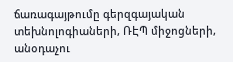ճառագայթումը գերզգայական տեխնոլոգիաների, ՌԷՊ միջոցների, անօդաչու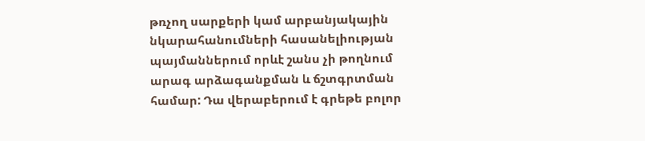թռչող սարքերի կամ արբանյակային նկարահանումների հասանելիության պայմաններում որևէ շանս չի թողնում արագ արձագանքման և ճշտգրտման համար: Դա վերաբերում է գրեթե բոլոր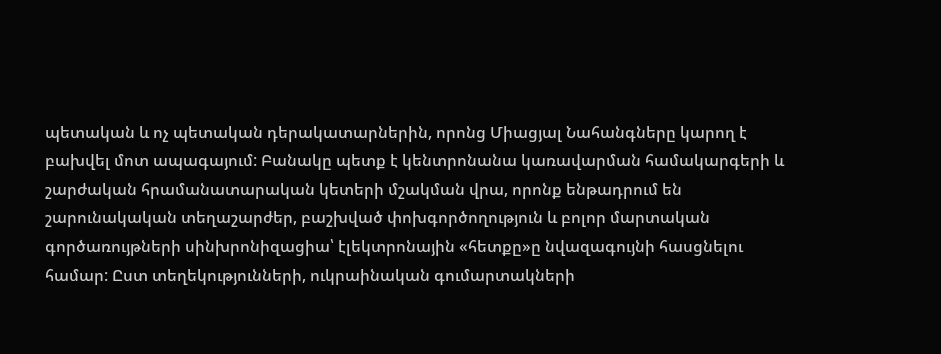պետական և ոչ պետական դերակատարներին, որոնց Միացյալ Նահանգները կարող է բախվել մոտ ապագայում: Բանակը պետք է կենտրոնանա կառավարման համակարգերի և շարժական հրամանատարական կետերի մշակման վրա, որոնք ենթադրում են շարունակական տեղաշարժեր, բաշխված փոխգործողություն և բոլոր մարտական գործառույթների սինխրոնիզացիա՝ էլեկտրոնային «հետքը»ը նվազագույնի հասցնելու համար: Ըստ տեղեկությունների, ուկրաինական գումարտակների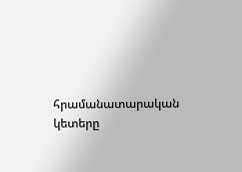հրամանատարական կետերը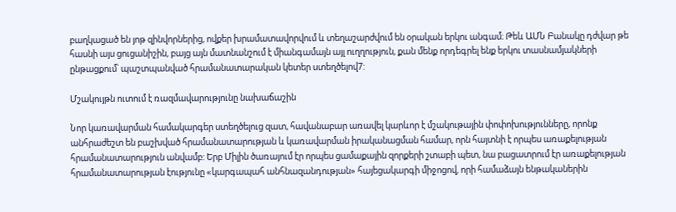բաղկացած են յոթ զինվորներից, ովքեր խրամատավորվում և տեղաշարժվում են օրական երկու անգամ։ Թեև ԱՄՆ Բանակը դժվար թե հասնի այս ցուցանիշին, բայց այն մատնանշում է միանգամայն այլ ուղղություն, քան մենք որդեգրել ենք երկու տասնամյակների ընթացքում՝ պաշտպանված հրամանատարական կետեր ստեղծելով7:

Մշակույթն ուտում է ռազմավարությունը նախաճաշին

Նոր կառավարման համակարգեր ստեղծելուց զատ, հավանաբար առավել կարևոր է մշակութային փոփոխությունները, որոնք անհրաժեշտ են բաշխված հրամանատարության և կառավարման իրականացման համար, որն հայտնի է որպես առաքելության հրամանատարություն անվամբ: Երբ Միլին ծառայում էր որպես ցամաքային զորքերի շտաբի պետ, նա բացատրում էր առաքելության հրամանատարության էությունը «կարգապահ անհնազանդության» հայեցակարգի միջոցով, որի համաձայն ենթականերին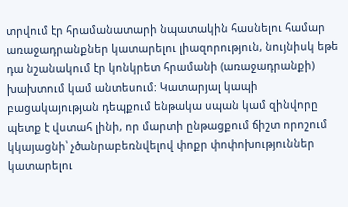տրվում էր հրամանատարի նպատակին հասնելու համար առաջադրանքներ կատարելու լիազորություն, նույնիսկ եթե դա նշանակում էր կոնկրետ հրամանի (առաջադրանքի) խախտում կամ անտեսում: Կատարյալ կապի բացակայության դեպքում ենթակա սպան կամ զինվորը պետք է վստահ լինի, որ մարտի ընթացքում ճիշտ որոշում կկայացնի՝ չծանրաբեռնվելով փոքր փոփոխություններ կատարելու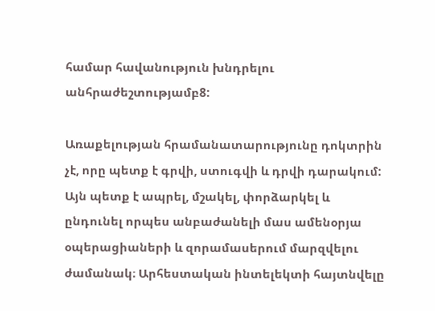համար հավանություն խնդրելու անհրաժեշտությամբ8:

Առաքելության հրամանատարությունը դոկտրին չէ, որը պետք է գրվի, ստուգվի և դրվի դարակում: Այն պետք է ապրել, մշակել, փորձարկել և ընդունել որպես անբաժանելի մաս ամենօրյա օպերացիաների և զորամասերում մարզվելու ժամանակ։ Արհեստական ինտելեկտի հայտնվելը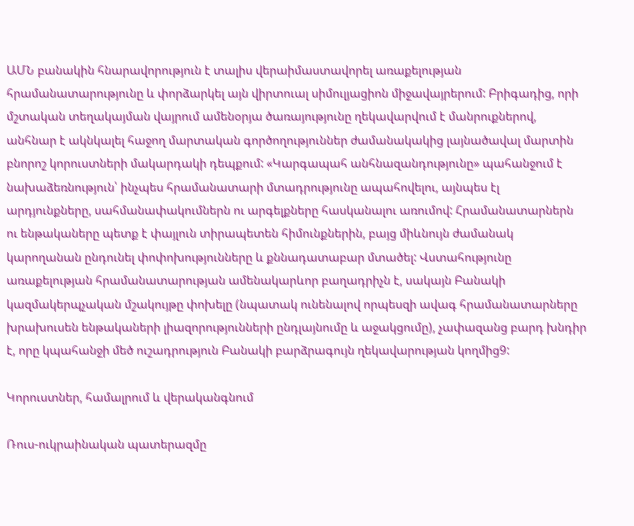ԱՄՆ բանակին հնարավորություն է տալիս վերաիմաստավորել առաքելության հրամանատարությունը և փորձարկել այն վիրտուալ սիմուլյացիոն միջավայրերում: Բրիգադից, որի մշտական տեղակայման վայրում ամենօրյա ծառայությունը ղեկավարվում է մանրուքներով, անհնար է ակնկալել հաջող մարտական գործողություններ ժամանակակից լայնածավալ մարտին բնորոշ կորուստների մակարդակի դեպքում: «Կարգապահ անհնազանդությունը» պահանջում է նախաձեռնություն՝ ինչպես հրամանատարի մտադրությունը ապահովելու, այնպես էլ արդյունքները, սահմանափակումներն ու արգելքները հասկանալու առումով: Հրամանատարներն ու ենթակաները պետք է փայլուն տիրապետեն հիմունքներին, բայց միևնույն ժամանակ կարողանան ընդունել փոփոխությունները և քննադատաբար մտածել: Վստահությունը առաքելության հրամանատարության ամենակարևոր բաղադրիչն է, սակայն Բանակի կազմակերպչական մշակույթը փոխելը (նպատակ ունենալով որպեսզի ավագ հրամանատարները խրախուսեն ենթակաների լիազորությունների ընդլայնումը և աջակցումը), չափազանց բարդ խնդիր է, որը կպահանջի մեծ ուշադրություն Բանակի բարձրագույն ղեկավարության կողմից9:

Կորուստներ, համալրում և վերականգնում

Ռուս-ուկրաինական պատերազմը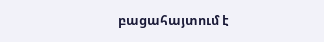բացահայտում է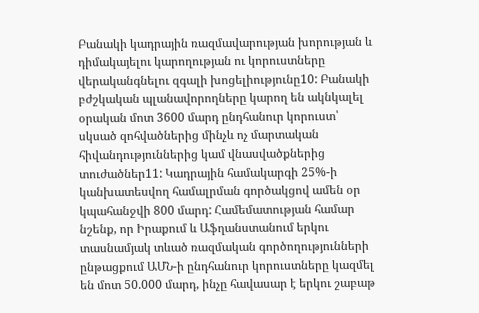Բանակի կադրային ռազմավարության խորության և դիմակայելու կարողության ու կորուստները վերականգնելու զգալի խոցելիությունը10: Բանակի բժշկական պլանավորողները կարող են ակնկալել օրական մոտ 3600 մարդ ընդհանուր կորուստ՝ սկսած զոհվածներից մինչև ոչ մարտական հիվանդություններից կամ վնասվածքներից տուժածներ11: Կադրային համակարգի 25%-ի կանխատեսվող համալրման գործակցով ամեն օր կպահանջվի 800 մարդ: Համեմատության համար նշենք, որ Իրաքում և Աֆղանստանում երկու տասնամյակ տևած ռազմական գործողությունների ընթացքում ԱՄՆ-ի ընդհանուր կորուստները կազմել են մոտ 50.000 մարդ, ինչը հավասար է երկու շաբաթ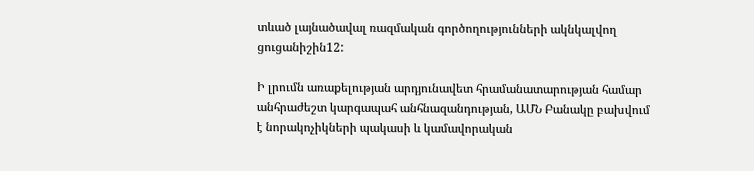տևած լայնածավալ ռազմական գործողությունների ակնկալվող ցուցանիշին12:

Ի լրումն առաքելության արդյունավետ հրամանատարության համար անհրաժեշտ կարգապահ անհնազանդության, ԱՄՆ Բանակը բախվում է նորակոչիկների պակասի և կամավորական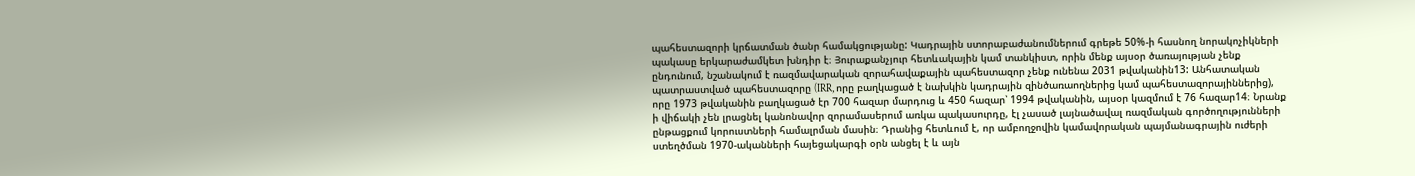պահեստազորի կրճատման ծանր համակցությանը: Կադրային ստորաբաժանումներում գրեթե 50%-ի հասնող նորակոչիկների պակասը երկարաժամկետ խնդիր է։ Յուրաքանչյուր հետևակային կամ տանկիստ, որին մենք այսօր ծառայության չենք ընդունում, նշանակում է ռազմավարական զորահավաքային պահեստազոր չենք ունենա 2031 թվականին13: Անհատական պատրաստված պահեստազորը (IRR, որը բաղկացած է նախկին կադրային զինծառաողներից կամ պահեստազորայիններից), որը 1973 թվականին բաղկացած էր 700 հազար մարդուց և 450 հազար՝ 1994 թվականին, այսօր կազմում է 76 հազար14։ Նրանք ի վիճակի չեն լրացնել կանոնավոր զորամասերում առկա պակասուրդը, էլ չասած լայնածավալ ռազմական գործողությունների ընթացքում կորուստների համալրման մասին։ Դրանից հետևում է, որ ամբողջովին կամավորական պայմանագրային ուժերի ստեղծման 1970-ականների հայեցակարգի օրն անցել է և այն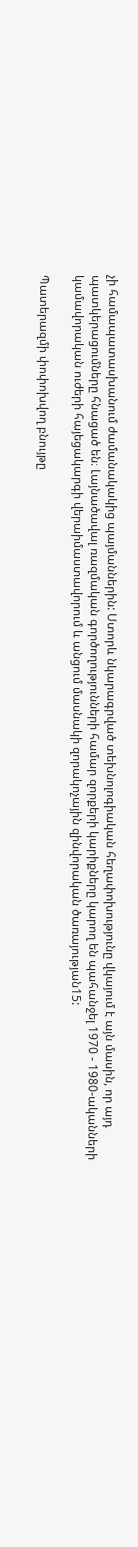չի համապատասխանում ժամանակակից պայմաններին: Ստորև նկարագրված տեխնոլոգիական հեղափոխությունը վկայում է այն մասին, որ այդ պատկերացումները հնացած են։ Լայնածավալ ռազմական գործողությունների համար զորքերի կարիքները կարող են պահանջել 1970 - 1980-ականների կամավորական ուժերի հայեցակարգի վերաիմաստավորում և անցում մասնակի զորակոչային զինվորական ծառայության15:

Պատերազմի փոփոխվող բնույթը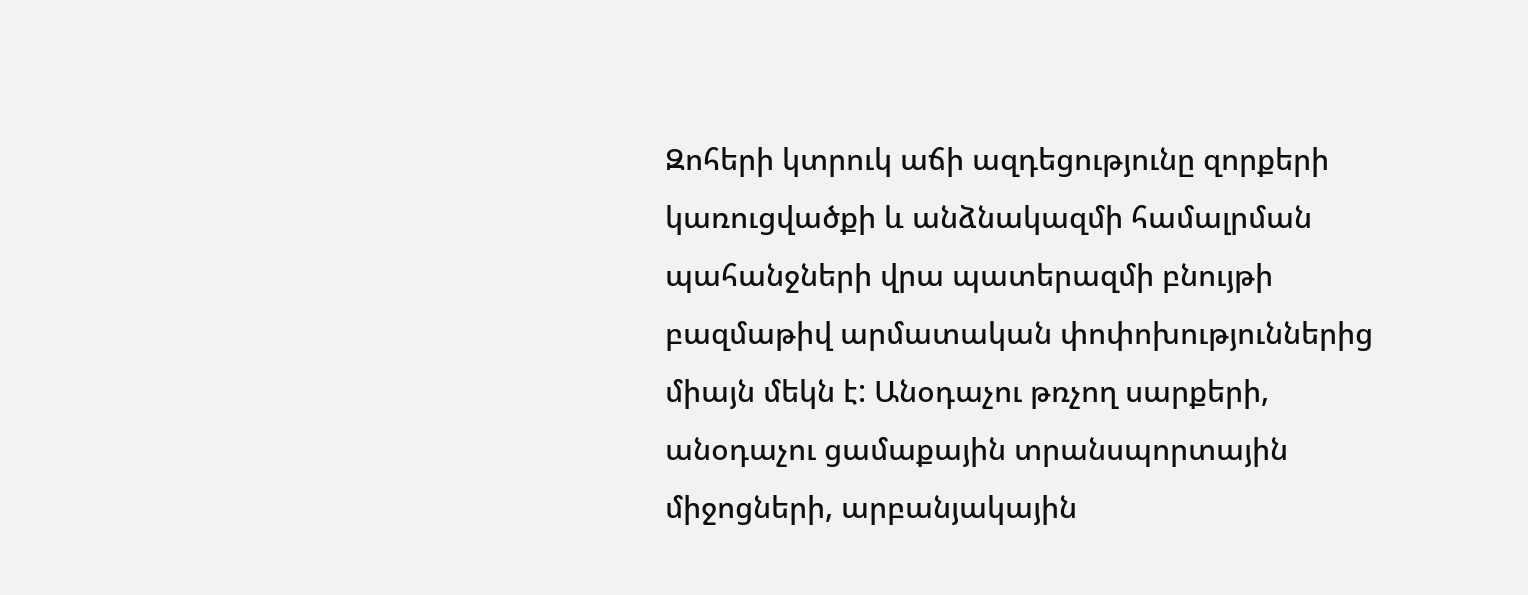Զոհերի կտրուկ աճի ազդեցությունը զորքերի կառուցվածքի և անձնակազմի համալրման պահանջների վրա պատերազմի բնույթի բազմաթիվ արմատական փոփոխություններից միայն մեկն է: Անօդաչու թռչող սարքերի, անօդաչու ցամաքային տրանսպորտային միջոցների, արբանյակային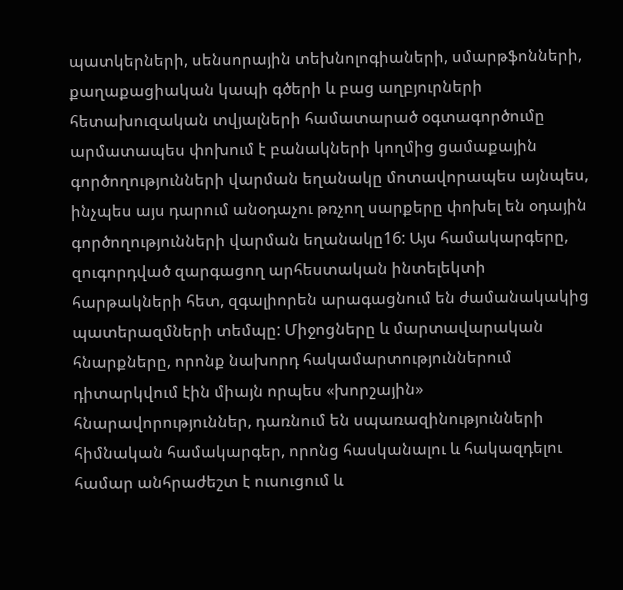պատկերների, սենսորային տեխնոլոգիաների, սմարթֆոնների, քաղաքացիական կապի գծերի և բաց աղբյուրների հետախուզական տվյալների համատարած օգտագործումը արմատապես փոխում է բանակների կողմից ցամաքային գործողությունների վարման եղանակը մոտավորապես այնպես, ինչպես այս դարում անօդաչու թռչող սարքերը փոխել են օդային գործողությունների վարման եղանակը16: Այս համակարգերը, զուգորդված զարգացող արհեստական ինտելեկտի հարթակների հետ, զգալիորեն արագացնում են ժամանակակից պատերազմների տեմպը: Միջոցները և մարտավարական հնարքները, որոնք նախորդ հակամարտություններում դիտարկվում էին միայն որպես «խորշային» հնարավորություններ, դառնում են սպառազինությունների հիմնական համակարգեր, որոնց հասկանալու և հակազդելու համար անհրաժեշտ է ուսուցում և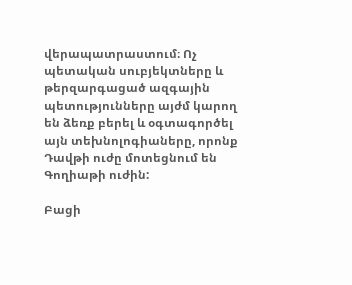վերապատրաստում։ Ոչ պետական սուբյեկտները և թերզարգացած ազգային պետությունները այժմ կարող են ձեռք բերել և օգտագործել այն տեխնոլոգիաները, որոնք Դավթի ուժը մոտեցնում են Գողիաթի ուժին:

Բացի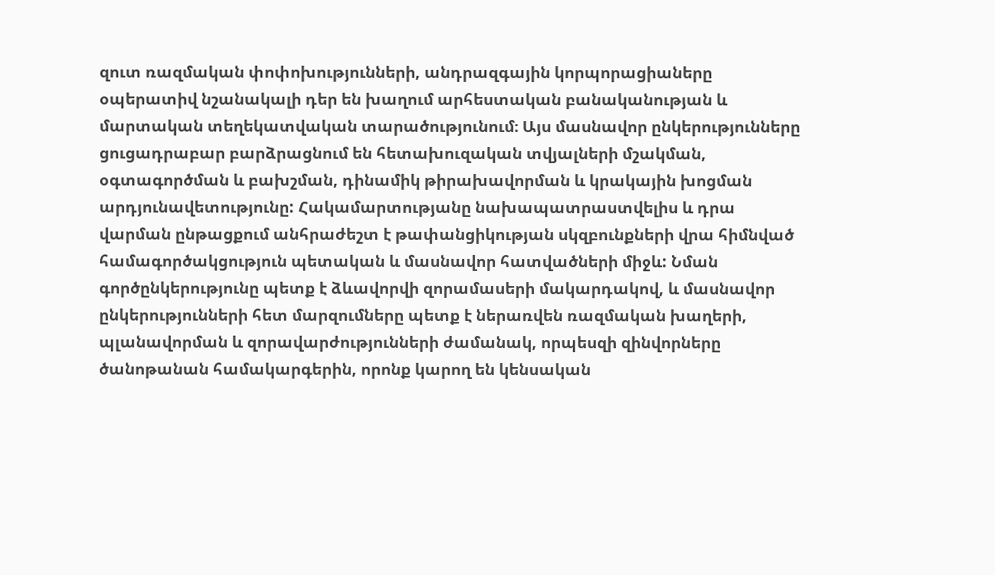զուտ ռազմական փոփոխությունների, անդրազգային կորպորացիաները օպերատիվ նշանակալի դեր են խաղում արհեստական բանականության և մարտական տեղեկատվական տարածությունում։ Այս մասնավոր ընկերությունները ցուցադրաբար բարձրացնում են հետախուզական տվյալների մշակման, օգտագործման և բախշման, դինամիկ թիրախավորման և կրակային խոցման արդյունավետությունը: Հակամարտությանը նախապատրաստվելիս և դրա վարման ընթացքում անհրաժեշտ է թափանցիկության սկզբունքների վրա հիմնված համագործակցություն պետական և մասնավոր հատվածների միջև: Նման գործընկերությունը պետք է ձևավորվի զորամասերի մակարդակով, և մասնավոր ընկերությունների հետ մարզումները պետք է ներառվեն ռազմական խաղերի, պլանավորման և զորավարժությունների ժամանակ, որպեսզի զինվորները ծանոթանան համակարգերին, որոնք կարող են կենսական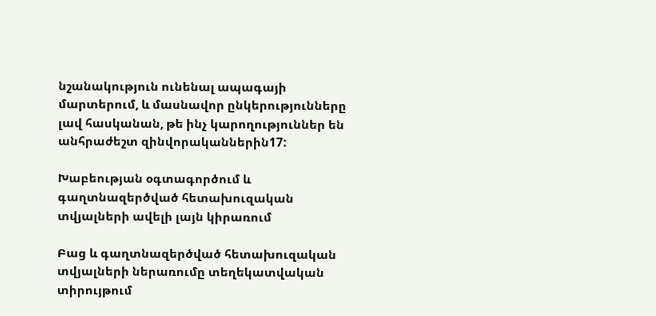նշանակություն ունենալ ապագայի մարտերում, և մասնավոր ընկերությունները լավ հասկանան, թե ինչ կարողություններ են անհրաժեշտ զինվորականներին17:

Խաբեության օգտագործում և գաղտնազերծված հետախուզական տվյալների ավելի լայն կիրառում

Բաց և գաղտնազերծված հետախուզական տվյալների ներառումը տեղեկատվական տիրույթում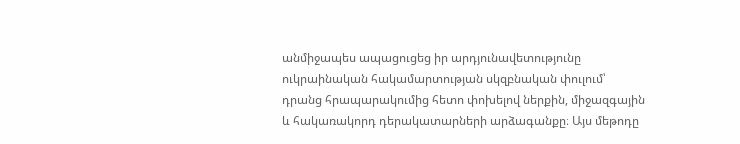անմիջապես ապացուցեց իր արդյունավետությունը ուկրաինական հակամարտության սկզբնական փուլում՝ դրանց հրապարակումից հետո փոխելով ներքին, միջազգային և հակառակորդ դերակատարների արձագանքը։ Այս մեթոդը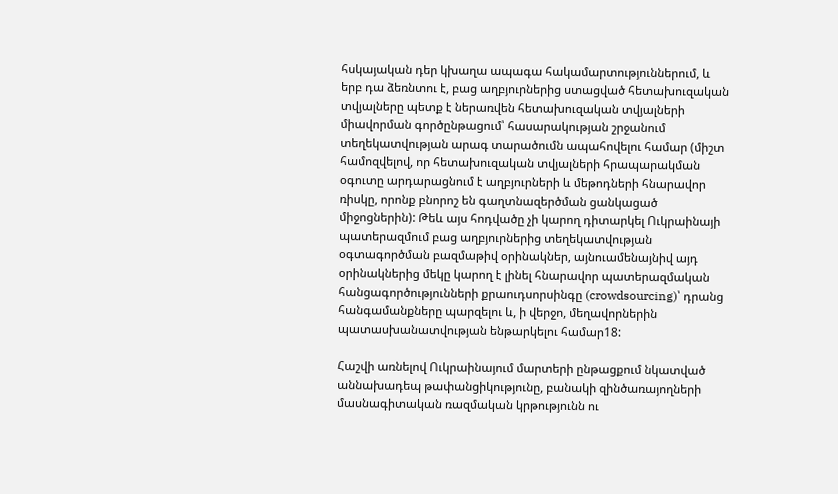հսկայական դեր կխաղա ապագա հակամարտություններում, և երբ դա ձեռնտու է, բաց աղբյուրներից ստացված հետախուզական տվյալները պետք է ներառվեն հետախուզական տվյալների միավորման գործընթացում՝ հասարակության շրջանում տեղեկատվության արագ տարածումն ապահովելու համար (միշտ համոզվելով, որ հետախուզական տվյալների հրապարակման օգուտը արդարացնում է աղբյուրների և մեթոդների հնարավոր ռիսկը, որոնք բնորոշ են գաղտնազերծման ցանկացած միջոցներին): Թեև այս հոդվածը չի կարող դիտարկել Ուկրաինայի պատերազմում բաց աղբյուրներից տեղեկատվության օգտագործման բազմաթիվ օրինակներ, այնուամենայնիվ այդ օրինակներից մեկը կարող է լինել հնարավոր պատերազմական հանցագործությունների քրաուդսորսինգը (crowdsourcing)՝ դրանց հանգամանքները պարզելու և, ի վերջո, մեղավորներին պատասխանատվության ենթարկելու համար18:

Հաշվի առնելով Ուկրաինայում մարտերի ընթացքում նկատված աննախադեպ թափանցիկությունը, բանակի զինծառայողների մասնագիտական ռազմական կրթությունն ու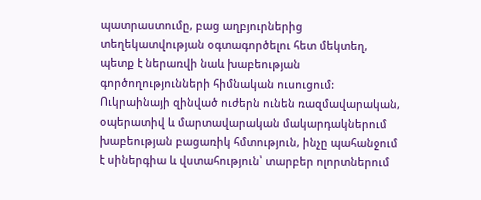պատրաստումը, բաց աղբյուրներից տեղեկատվության օգտագործելու հետ մեկտեղ, պետք է ներառվի նաև խաբեության գործողությունների հիմնական ուսուցում: Ուկրաինայի զինված ուժերն ունեն ռազմավարական, օպերատիվ և մարտավարական մակարդակներում խաբեության բացառիկ հմտություն, ինչը պահանջում է սիներգիա և վստահություն՝ տարբեր ոլորտներում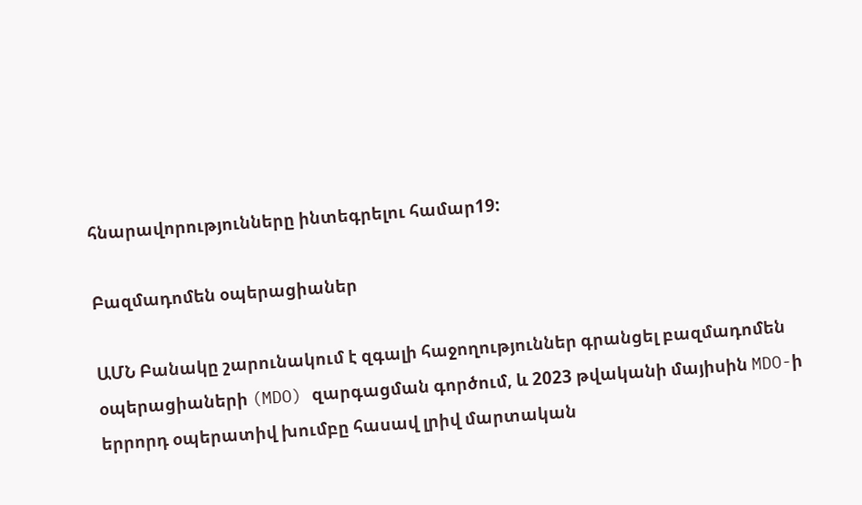հնարավորությունները ինտեգրելու համար19:

Բազմադոմեն օպերացիաներ

ԱՄՆ Բանակը շարունակում է զգալի հաջողություններ գրանցել բազմադոմեն օպերացիաների (MDO) զարգացման գործում, և 2023 թվականի մայիսին MDO-ի երրորդ օպերատիվ խումբը հասավ լրիվ մարտական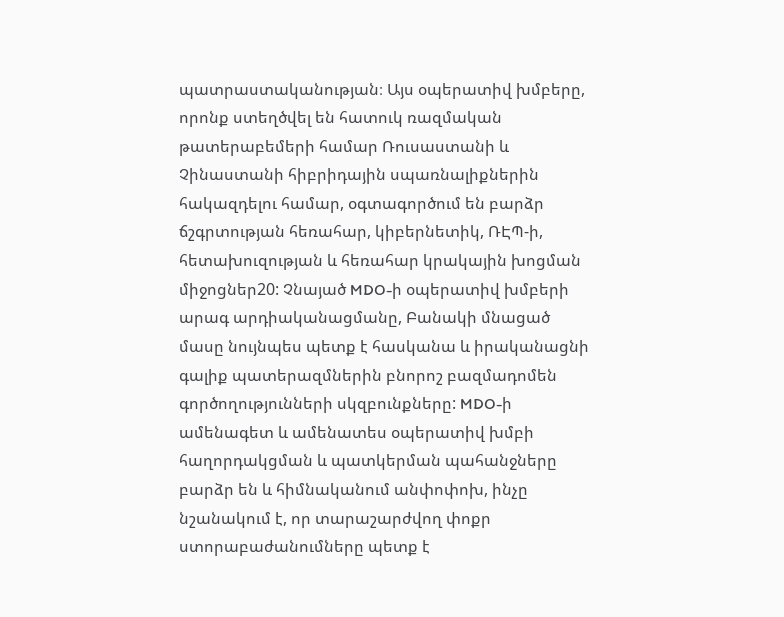պատրաստականության։ Այս օպերատիվ խմբերը, որոնք ստեղծվել են հատուկ ռազմական թատերաբեմերի համար Ռուսաստանի և Չինաստանի հիբրիդային սպառնալիքներին հակազդելու համար, օգտագործում են բարձր ճշգրտության հեռահար, կիբերնետիկ, ՌԷՊ-ի, հետախուզության և հեռահար կրակային խոցման միջոցներ20: Չնայած MDO-ի օպերատիվ խմբերի արագ արդիականացմանը, Բանակի մնացած մասը նույնպես պետք է հասկանա և իրականացնի գալիք պատերազմներին բնորոշ բազմադոմեն գործողությունների սկզբունքները: MDO-ի ամենագետ և ամենատես օպերատիվ խմբի հաղորդակցման և պատկերման պահանջները բարձր են և հիմնականում անփոփոխ, ինչը նշանակում է, որ տարաշարժվող փոքր ստորաբաժանումները պետք է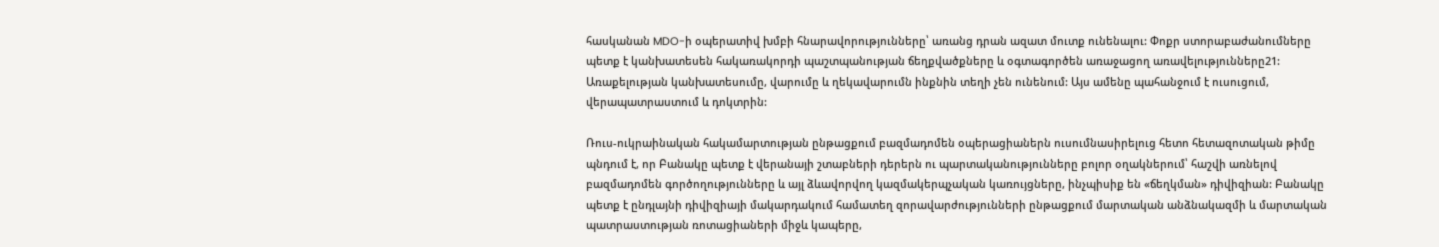հասկանան MDO-ի օպերատիվ խմբի հնարավորությունները՝ առանց դրան ազատ մուտք ունենալու: Փոքր ստորաբաժանումները պետք է կանխատեսեն հակառակորդի պաշտպանության ճեղքվածքները և օգտագործեն առաջացող առավելությունները21: Առաքելության կանխատեսումը, վարումը և ղեկավարումն ինքնին տեղի չեն ունենում: Այս ամենը պահանջում է ուսուցում, վերապատրաստում և դոկտրին:

Ռուս-ուկրաինական հակամարտության ընթացքում բազմադոմեն օպերացիաներն ուսումնասիրելուց հետո հետազոտական թիմը պնդում է, որ Բանակը պետք է վերանայի շտաբների դերերն ու պարտականությունները բոլոր օղակներում՝ հաշվի առնելով բազմադոմեն գործողությունները և այլ ձևավորվող կազմակերպչական կառույցները, ինչպիսիք են «ճեղկման» դիվիզիան: Բանակը պետք է ընդլայնի դիվիզիայի մակարդակում համատեղ զորավարժությունների ընթացքում մարտական անձնակազմի և մարտական պատրաստության ռոտացիաների միջև կապերը,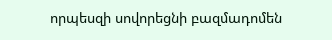որպեսզի սովորեցնի բազմադոմեն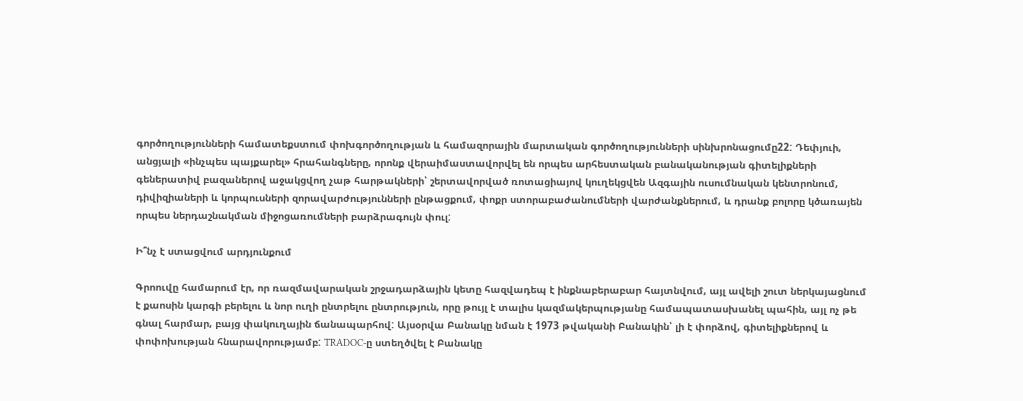գործողությունների համատեքստում փոխգործողության և համազորային մարտական գործողությունների սինխրոնացումը22: Դեփյուի, անցյալի «ինչպես պայքարել» հրահանգները, որոնք վերաիմաստավորվել են որպես արհեստական բանականության գիտելիքների գեներատիվ բազաներով աջակցվող չաթ հարթակների՝ շերտավորված ռոտացիայով կուղեկցվեն Ազգային ուսումնական կենտրոնում, դիվիզիաների և կորպուսների զորավարժությունների ընթացքում, փոքր ստորաբաժանումների վարժանքներում, և դրանք բոլորը կծառայեն որպես ներդաշնակման միջոցառումների բարձրագույն փուլ:

Ի՞նչ է ստացվում արդյունքում

Գրոուվը համարում էր, որ ռազմավարական շրջադարձային կետը հազվադեպ է ինքնաբերաբար հայտնվում, այլ ավելի շուտ ներկայացնում է քաոսին կարգի բերելու և նոր ուղի ընտրելու ընտրություն, որը թույլ է տալիս կազմակերպությանը համապատասխանել պահին, այլ ոչ թե գնալ հարմար, բայց փակուղային ճանապարհով: Այսօրվա Բանակը նման է 1973 թվականի Բանակին՝ լի է փորձով, գիտելիքներով և փոփոխության հնարավորությամբ: TRADOC-ը ստեղծվել է Բանակը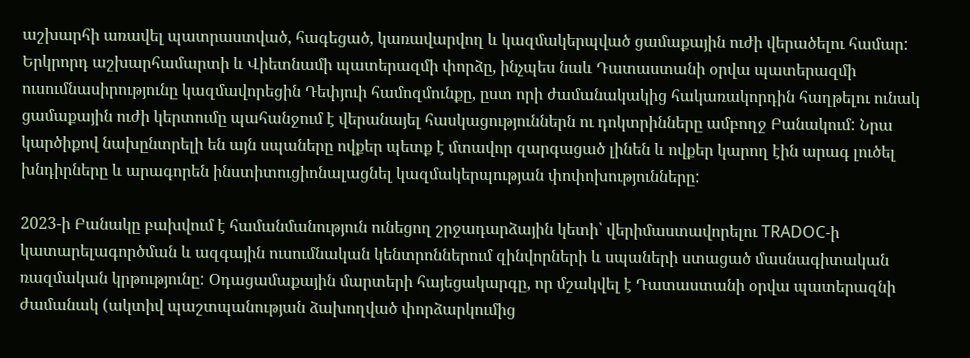աշխարհի առավել պատրաստված, հագեցած, կառավարվող և կազմակերպված ցամաքային ուժի վերածելու համար: Երկրորդ աշխարհամարտի և Վիետնամի պատերազմի փորձը, ինչպես նաև Դատաստանի օրվա պատերազմի ուսումնասիրությունը կազմավորեցին Դեփյուի համոզմունքը, ըստ որի ժամանակակից հակառակորդին հաղթելու ունակ ցամաքային ուժի կերտումը պահանջում է վերանայել հասկացություններն ու դոկտրինները ամբողջ Բանակում: Նրա կարծիքով նախընտրելի են այն սպաները ովքեր պետք է մտավոր զարգացած լինեն և ովքեր կարող էին արագ լուծել խնդիրները և արագորեն ինստիտուցիոնալացնել կազմակերպության փոփոխությունները:

2023-ի Բանակը բախվում է համանմանություն ունեցող շրջադարձային կետի՝ վերիմաստավորելու TRADOC-ի կատարելագործման և ազգային ուսումնական կենտրոններում զինվորների և սպաների ստացած մասնագիտական ռազմական կրթությունը: Օդացամաքային մարտերի հայեցակարգը, որ մշակվել է Դատաստանի օրվա պատերազնի ժամանակ (ակտիվ պաշտպանության ձախողված փորձարկումից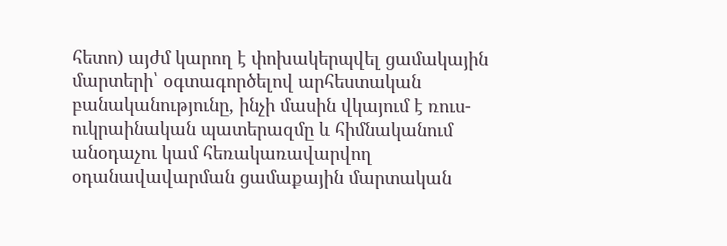հետո) այժմ կարող է փոխակերպվել ցամակային մարտերի՝ օգտագործելով արհեստական բանականությունը, ինչի մասին վկայում է ռուս-ուկրաինական պատերազմը և հիմնականում անօդաչու կամ հեռակառավարվող օդանավավարման ցամաքային մարտական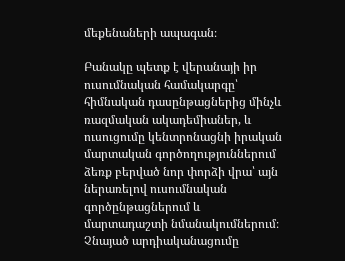մեքենաների ապագան։

Բանակը պետք է վերանայի իր ուսումնական համակարգը՝ հիմնական դասընթացներից մինչև ռազմական ակադեմիաներ, և ուսուցումը կենտրոնացնի իրական մարտական գործողություններում ձեռք բերված նոր փորձի վրա՝ այն ներառելով ուսումնական գործընթացներում և մարտադաշտի նմանակումներում։ Չնայած արդիականացումը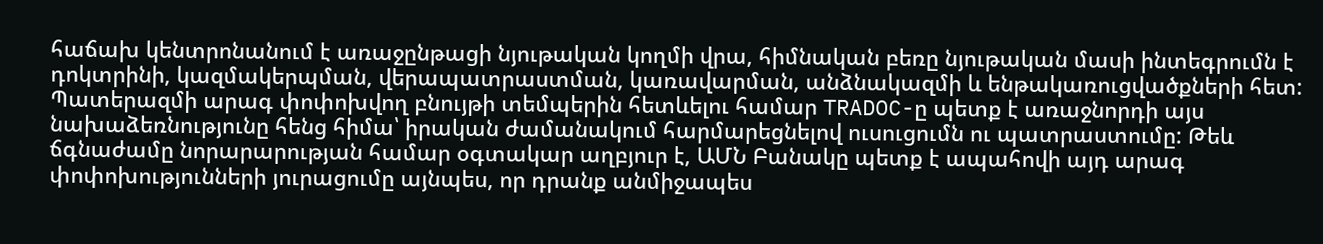հաճախ կենտրոնանում է առաջընթացի նյութական կողմի վրա, հիմնական բեռը նյութական մասի ինտեգրումն է դոկտրինի, կազմակերպման, վերապատրաստման, կառավարման, անձնակազմի և ենթակառուցվածքների հետ: Պատերազմի արագ փոփոխվող բնույթի տեմպերին հետևելու համար TRADOC-ը պետք է առաջնորդի այս նախաձեռնությունը հենց հիմա՝ իրական ժամանակում հարմարեցնելով ուսուցումն ու պատրաստումը: Թեև ճգնաժամը նորարարության համար օգտակար աղբյուր է, ԱՄՆ Բանակը պետք է ապահովի այդ արագ փոփոխությունների յուրացումը այնպես, որ դրանք անմիջապես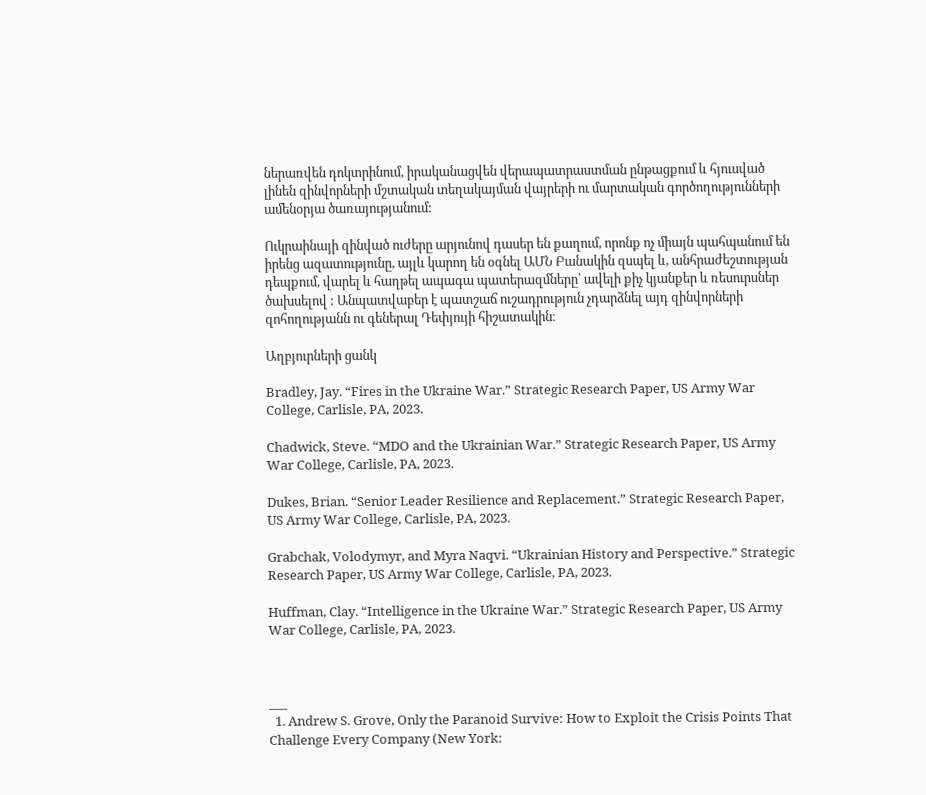ներառվեն դոկտրինում, իրականացվեն վերապատրաստման ընթացքում և հյուսված լինեն զինվորների մշտական տեղակայման վայրերի ու մարտական գործողությունների ամենօրյա ծառայությանում:

Ուկրաինայի զինված ուժերը արյունով դասեր են քաղում, որոնք ոչ միայն պահպանում են իրենց ազատությունը, այլև կարող են օգնել ԱՄՆ Բանակին զսպել և, անհրաժեշտության դեպքում, վարել և հաղթել ապագա պատերազմները՝ ավելի քիչ կյանքեր և ռեսուրսներ ծախսելով : Անպատվաբեր է պատշաճ ուշադրություն չդարձնել այդ զինվորների զոհողությանն ու գեներալ Դեփյույի հիշատակին։

Աղբյուրների ցանկ

Bradley, Jay. “Fires in the Ukraine War.” Strategic Research Paper, US Army War College, Carlisle, PA, 2023.

Chadwick, Steve. “MDO and the Ukrainian War.” Strategic Research Paper, US Army War College, Carlisle, PA, 2023.

Dukes, Brian. “Senior Leader Resilience and Replacement.” Strategic Research Paper, US Army War College, Carlisle, PA, 2023.

Grabchak, Volodymyr, and Myra Naqvi. “Ukrainian History and Perspective.” Strategic Research Paper, US Army War College, Carlisle, PA, 2023.

Huffman, Clay. “Intelligence in the Ukraine War.” Strategic Research Paper, US Army War College, Carlisle, PA, 2023.



___
  1. Andrew S. Grove, Only the Paranoid Survive: How to Exploit the Crisis Points That Challenge Every Company (New York: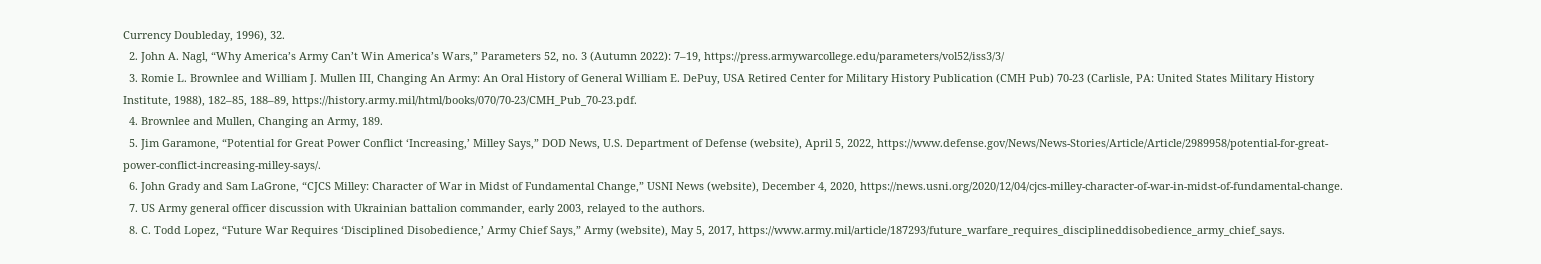Currency Doubleday, 1996), 32.
  2. John A. Nagl, “Why America’s Army Can’t Win America’s Wars,” Parameters 52, no. 3 (Autumn 2022): 7–19, https://press.armywarcollege.edu/parameters/vol52/iss3/3/
  3. Romie L. Brownlee and William J. Mullen III, Changing An Army: An Oral History of General William E. DePuy, USA Retired Center for Military History Publication (CMH Pub) 70-23 (Carlisle, PA: United States Military History Institute, 1988), 182–85, 188–89, https://history.army.mil/html/books/070/70-23/CMH_Pub_70-23.pdf.
  4. Brownlee and Mullen, Changing an Army, 189.
  5. Jim Garamone, “Potential for Great Power Conflict ‘Increasing,’ Milley Says,” DOD News, U.S. Department of Defense (website), April 5, 2022, https://www.defense.gov/News/News-Stories/Article/Article/2989958/potential-for-great-power-conflict-increasing-milley-says/.
  6. John Grady and Sam LaGrone, “CJCS Milley: Character of War in Midst of Fundamental Change,” USNI News (website), December 4, 2020, https://news.usni.org/2020/12/04/cjcs-milley-character-of-war-in-midst-of-fundamental-change.
  7. US Army general officer discussion with Ukrainian battalion commander, early 2003, relayed to the authors.
  8. C. Todd Lopez, “Future War Requires ‘Disciplined Disobedience,’ Army Chief Says,” Army (website), May 5, 2017, https://www.army.mil/article/187293/future_warfare_requires_disciplineddisobedience_army_chief_says.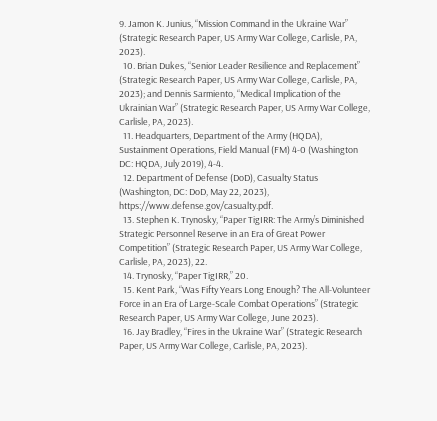9. Jamon K. Junius, “Mission Command in the Ukraine War” (Strategic Research Paper, US Army War College, Carlisle, PA, 2023).
  10. Brian Dukes, “Senior Leader Resilience and Replacement” (Strategic Research Paper, US Army War College, Carlisle, PA, 2023); and Dennis Sarmiento, “Medical Implication of the Ukrainian War” (Strategic Research Paper, US Army War College, Carlisle, PA, 2023).
  11. Headquarters, Department of the Army (HQDA), Sustainment Operations, Field Manual (FM) 4-0 (Washington DC: HQDA, July 2019), 4-4.
  12. Department of Defense (DoD), Casualty Status (Washington, DC: DoD, May 22, 2023), https://www.defense.gov/casualty.pdf.
  13. Stephen K. Trynosky, “Paper TigIRR: The Army’s Diminished Strategic Personnel Reserve in an Era of Great Power Competition” (Strategic Research Paper, US Army War College, Carlisle, PA, 2023), 22.
  14. Trynosky, “Paper TigIRR,” 20.
  15. Kent Park, “Was Fifty Years Long Enough? The All-Volunteer Force in an Era of Large-Scale Combat Operations” (Strategic Research Paper, US Army War College, June 2023).
  16. Jay Bradley, “Fires in the Ukraine War” (Strategic Research Paper, US Army War College, Carlisle, PA, 2023).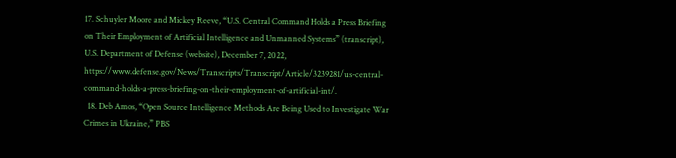17. Schuyler Moore and Mickey Reeve, “U.S. Central Command Holds a Press Briefing on Their Employment of Artificial Intelligence and Unmanned Systems” (transcript), U.S. Department of Defense (website), December 7, 2022, https://www.defense.gov/News/Transcripts/Transcript/Article/3239281/us-central-command-holds-a-press-briefing-on-their-employment-of-artificial-int/.
  18. Deb Amos, “Open Source Intelligence Methods Are Being Used to Investigate War Crimes in Ukraine,” PBS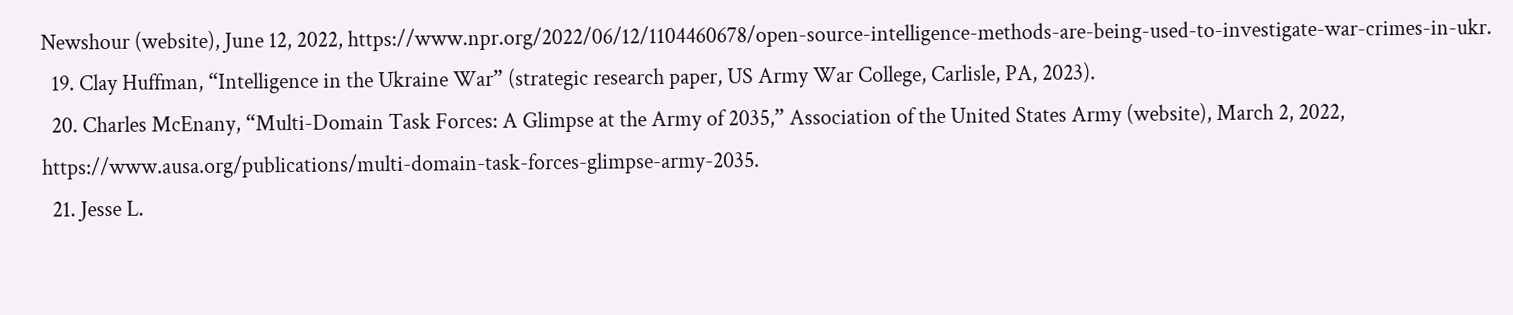Newshour (website), June 12, 2022, https://www.npr.org/2022/06/12/1104460678/open-source-intelligence-methods-are-being-used-to-investigate-war-crimes-in-ukr.
  19. Clay Huffman, “Intelligence in the Ukraine War” (strategic research paper, US Army War College, Carlisle, PA, 2023).
  20. Charles McEnany, “Multi-Domain Task Forces: A Glimpse at the Army of 2035,” Association of the United States Army (website), March 2, 2022, https://www.ausa.org/publications/multi-domain-task-forces-glimpse-army-2035.
  21. Jesse L.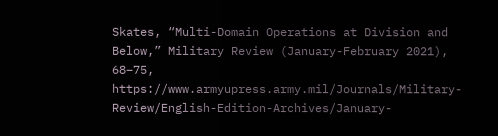Skates, “Multi-Domain Operations at Division and Below,” Military Review (January-February 2021), 68–75, https://www.armyupress.army.mil/Journals/Military-Review/English-Edition-Archives/January-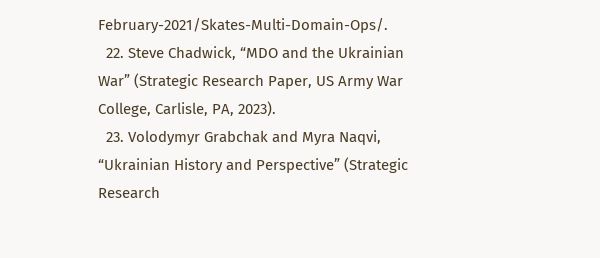February-2021/Skates-Multi-Domain-Ops/.
  22. Steve Chadwick, “MDO and the Ukrainian War” (Strategic Research Paper, US Army War College, Carlisle, PA, 2023).
  23. Volodymyr Grabchak and Myra Naqvi, “Ukrainian History and Perspective” (Strategic Research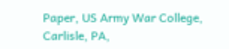Paper, US Army War College, Carlisle, PA,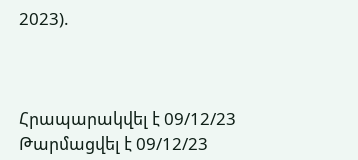2023).



Հրապարակվել է 09/12/23
Թարմացվել է 09/12/23